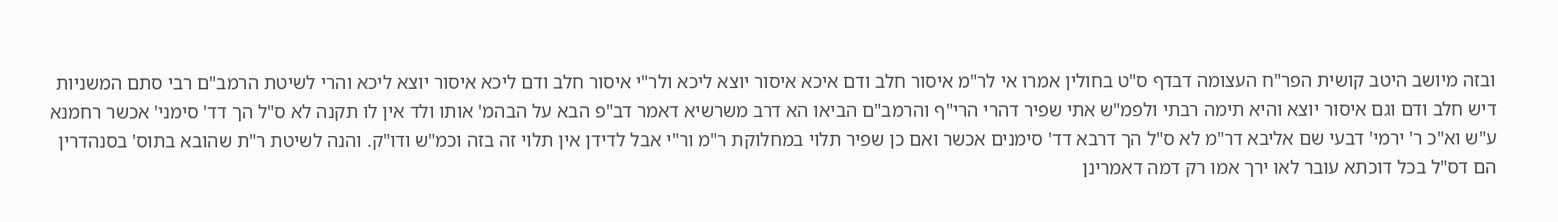ובזה מיושב היטב קושית הפר"ח העצומה דבדף ס"ט בחולין אמרו אי לר"מ איסור חלב ודם איכא איסור יוצא ליכא ולר"י איסור חלב ודם ליכא איסור יוצא ליכא והרי לשיטת הרמב"ם רבי סתם המשניות דיש חלב ודם וגם איסור יוצא והיא תימה רבתי ולפמ"ש אתי שפיר דהרי הרי"ף והרמב"ם הביאו הא דרב משרשיא דאמר דב"פ הבא על הבהמ' אותו ולד אין לו תקנה לא ס"ל הך דד' סימני' אכשר רחמנא ע"ש וא"כ ר' ירמי' דבעי שם אליבא דר"מ לא ס"ל הך דרבא דד' סימנים אכשר ואם כן שפיר תלוי במחלוקת ר"מ ור"י אבל לדידן אין תלוי זה בזה וכמ"ש ודו"ק. והנה לשיטת ר"ת שהובא בתוס' בסנהדרין הם דס"ל בכל דוכתא עובר לאו ירך אמו רק דמה דאמרינן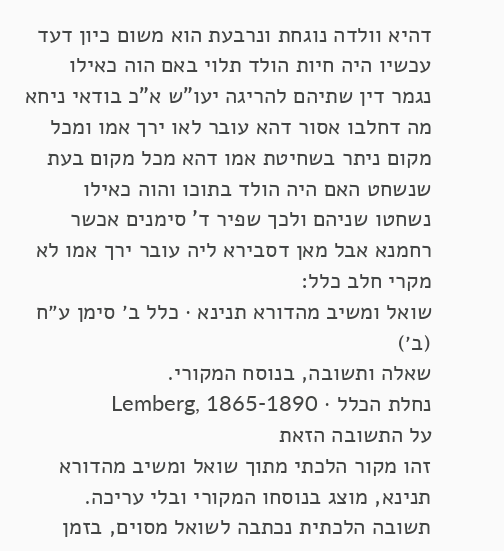דהיא וולדה נוגחת ונרבעת הוא משום כיון דעד עכשיו היה חיות הולד תלוי באם הוה כאילו נגמר דין שתיהם להריגה יעו"ש א"כ בודאי ניחא מה דחלבו אסור דהא עובר לאו ירך אמו ומכל מקום ניתר בשחיטת אמו דהא מכל מקום בעת שנשחט האם היה הולד בתוכו והוה כאילו נשחטו שניהם ולכך שפיר ד' סימנים אכשר רחמנא אבל מאן דסבירא ליה עובר ירך אמו לא מקרי חלב כלל:
שואל ומשיב מהדורא תנינא · כלל ב׳ סימן ע״ח (ב׳)
שאלה ותשובה, בנוסח המקורי.
נחלת הכלל · Lemberg, 1865-1890
על התשובה הזאת
זהו מקור הלכתי מתוך שואל ומשיב מהדורא תנינא, מוצג בנוסחו המקורי ובלי עריכה. תשובה הלכתית נכתבה לשואל מסוים, בזמן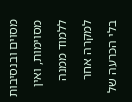מסוים ובנסיבות מסוימות, ואין ללמוד ממנה למקרה אחר בלי הכרעה של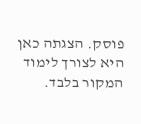פוסק. הצגתה כאן היא לצורך לימוד המקור בלבד.